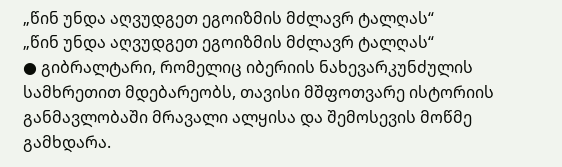„წინ უნდა აღვუდგეთ ეგოიზმის მძლავრ ტალღას“
„წინ უნდა აღვუდგეთ ეგოიზმის მძლავრ ტალღას“
● გიბრალტარი, რომელიც იბერიის ნახევარკუნძულის სამხრეთით მდებარეობს, თავისი მშფოთვარე ისტორიის განმავლობაში მრავალი ალყისა და შემოსევის მოწმე გამხდარა.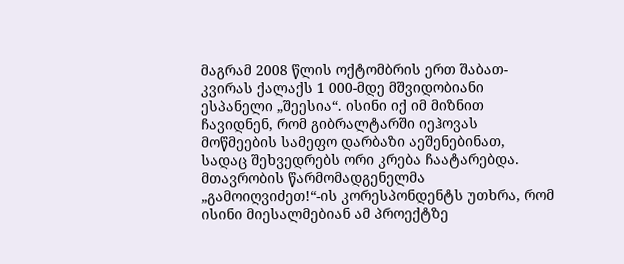მაგრამ 2008 წლის ოქტომბრის ერთ შაბათ-კვირას ქალაქს 1 000-მდე მშვიდობიანი ესპანელი „შეესია“. ისინი იქ იმ მიზნით ჩავიდნენ, რომ გიბრალტარში იეჰოვას მოწმეების სამეფო დარბაზი აეშენებინათ, სადაც შეხვედრებს ორი კრება ჩაატარებდა.
მთავრობის წარმომადგენელმა „გამოიღვიძეთ!“-ის კორესპონდენტს უთხრა, რომ ისინი მიესალმებიან ამ პროექტზე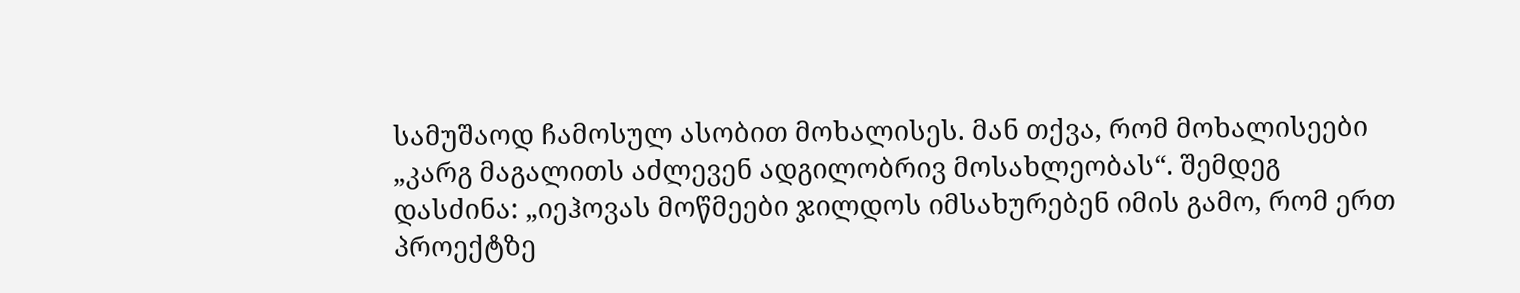სამუშაოდ ჩამოსულ ასობით მოხალისეს. მან თქვა, რომ მოხალისეები „კარგ მაგალითს აძლევენ ადგილობრივ მოსახლეობას“. შემდეგ დასძინა: „იეჰოვას მოწმეები ჯილდოს იმსახურებენ იმის გამო, რომ ერთ პროექტზე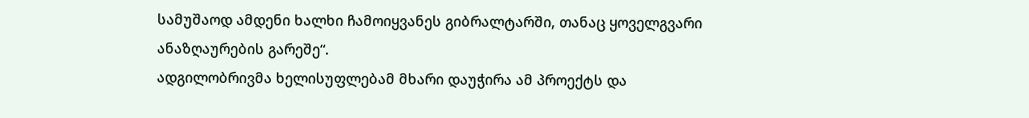სამუშაოდ ამდენი ხალხი ჩამოიყვანეს გიბრალტარში, თანაც ყოველგვარი ანაზღაურების გარეშე“.
ადგილობრივმა ხელისუფლებამ მხარი დაუჭირა ამ პროექტს და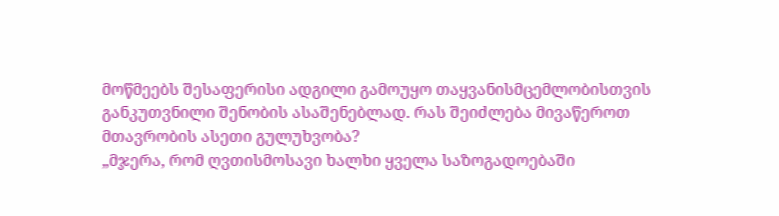მოწმეებს შესაფერისი ადგილი გამოუყო თაყვანისმცემლობისთვის განკუთვნილი შენობის ასაშენებლად. რას შეიძლება მივაწეროთ მთავრობის ასეთი გულუხვობა?
„მჯერა, რომ ღვთისმოსავი ხალხი ყველა საზოგადოებაში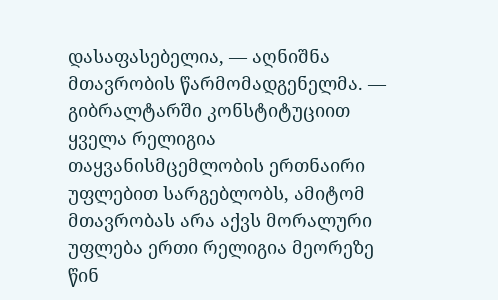დასაფასებელია, — აღნიშნა მთავრობის წარმომადგენელმა. — გიბრალტარში კონსტიტუციით ყველა რელიგია თაყვანისმცემლობის ერთნაირი უფლებით სარგებლობს, ამიტომ მთავრობას არა აქვს მორალური უფლება ერთი რელიგია მეორეზე წინ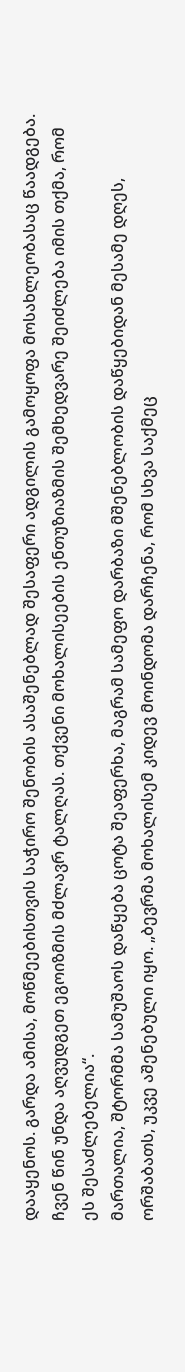დააყენოს. გარდა ამისა, მოწმეებისთვის საჭირო შენობის ასაშენებლად შესაფერი ადგილის გამოყოფა მოსახლეობასაც წაადგება.
ჩვენ წინ უნდა აღვუდგეთ ეგოიზმის მძლავრ ტალღას. თქვენი მოხალისეების ენთუზიაზმის შემხედვარე შეიძლება იმის თქმა, რომ ეს შესაძლებელია“.
მართალია, შტორმმა სამუშაოს დაწყება ცოტა შეაფერხა, მაგრამ სამეფო დარბაზი მშენებლობის დაწყებიდან მესამე დღეს, ორშაბათს, უკვე აშენებული იყო. „ბევრმა მოხალისემ კიდევ მოინდომა დარჩენა, რომ სხვა საქმეც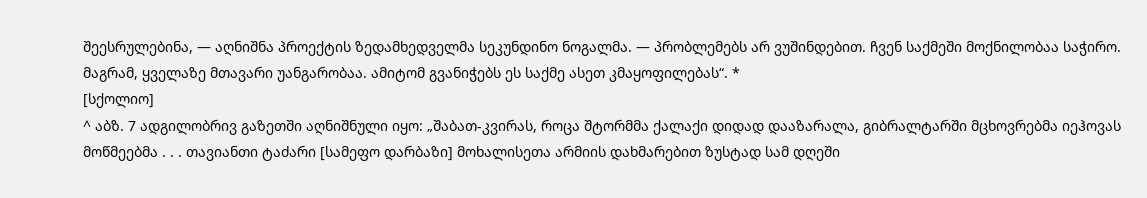შეესრულებინა, — აღნიშნა პროექტის ზედამხედველმა სეკუნდინო ნოგალმა. — პრობლემებს არ ვუშინდებით. ჩვენ საქმეში მოქნილობაა საჭირო. მაგრამ, ყველაზე მთავარი უანგარობაა. ამიტომ გვანიჭებს ეს საქმე ასეთ კმაყოფილებას“. *
[სქოლიო]
^ აბზ. 7 ადგილობრივ გაზეთში აღნიშნული იყო: „შაბათ-კვირას, როცა შტორმმა ქალაქი დიდად დააზარალა, გიბრალტარში მცხოვრებმა იეჰოვას მოწმეებმა . . . თავიანთი ტაძარი [სამეფო დარბაზი] მოხალისეთა არმიის დახმარებით ზუსტად სამ დღეში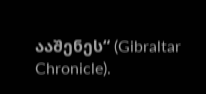ააშენეს“ (Gibraltar Chronicle).